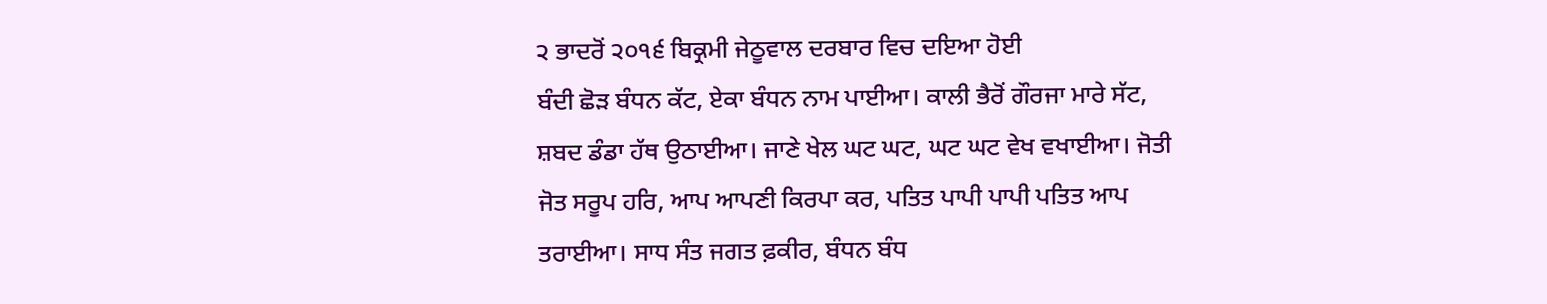੨ ਭਾਦਰੋਂ ੨੦੧੬ ਬਿਕ੍ਰਮੀ ਜੇਠੂਵਾਲ ਦਰਬਾਰ ਵਿਚ ਦਇਆ ਹੋਈ
ਬੰਦੀ ਛੋੜ ਬੰਧਨ ਕੱਟ, ਏਕਾ ਬੰਧਨ ਨਾਮ ਪਾਈਆ। ਕਾਲੀ ਭੈਰੋਂ ਗੌਰਜਾ ਮਾਰੇ ਸੱਟ, ਸ਼ਬਦ ਡੰਡਾ ਹੱਥ ਉਠਾਈਆ। ਜਾਣੇ ਖੇਲ ਘਟ ਘਟ, ਘਟ ਘਟ ਵੇਖ ਵਖਾਈਆ। ਜੋਤੀ ਜੋਤ ਸਰੂਪ ਹਰਿ, ਆਪ ਆਪਣੀ ਕਿਰਪਾ ਕਰ, ਪਤਿਤ ਪਾਪੀ ਪਾਪੀ ਪਤਿਤ ਆਪ ਤਰਾਈਆ। ਸਾਧ ਸੰਤ ਜਗਤ ਫ਼ਕੀਰ, ਬੰਧਨ ਬੰਧ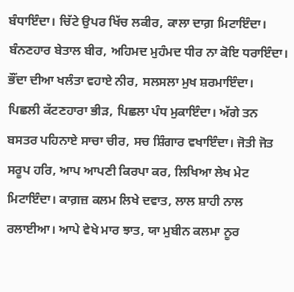ਬੰਧਾਇੰਦਾ। ਚਿੱਟੇ ਉਪਰ ਖਿੱਚ ਲਕੀਰ, ਕਾਲਾ ਦਾਗ਼ ਮਿਟਾਇੰਦਾ। ਬੰਨਣਹਾਰ ਬੇਤਾਲ ਬੀਰ, ਅਹਿਮਦ ਮੁਹੰਮਦ ਧੀਰ ਨਾ ਕੋਇ ਧਰਾਇੰਦਾ। ਭੌਂਦਾ ਦੀਆ ਖਲੰਤਾ ਵਹਾਏ ਨੀਰ, ਸਲਸਲਾ ਮੁਖ ਸ਼ਰਮਾਇੰਦਾ। ਪਿਛਲੀ ਕੱਟਣਹਾਰਾ ਭੀੜ, ਪਿਛਲਾ ਪੰਧ ਮੁਕਾਇੰਦਾ। ਅੱਗੇ ਤਨ ਬਸਤਰ ਪਹਿਨਾਏ ਸਾਚਾ ਚੀਰ, ਸਚ ਸ਼ਿੰਗਾਰ ਵਖਾਇੰਦਾ। ਜੋਤੀ ਜੋਤ ਸਰੂਪ ਹਰਿ, ਆਪ ਆਪਣੀ ਕਿਰਪਾ ਕਰ, ਲਿਖਿਆ ਲੇਖ ਮੇਟ ਮਿਟਾਇੰਦਾ। ਕਾਗ਼ਜ਼ ਕਲਮ ਲਿਖੇ ਦਵਾਤ, ਲਾਲ ਸ਼ਾਹੀ ਨਾਲ ਰਲਾਈਆ। ਆਪੇ ਵੇਖੇ ਮਾਰ ਝਾਤ, ਯਾ ਮੁਬੀਨ ਕਲਮਾ ਨੂਰ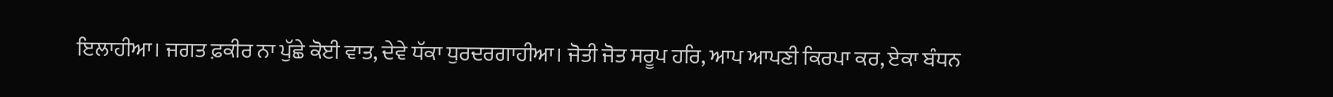ਇਲਾਹੀਆ। ਜਗਤ ਫ਼ਕੀਰ ਨਾ ਪੁੱਛੇ ਕੋਈ ਵਾਤ, ਦੇਵੇ ਧੱਕਾ ਧੁਰਦਰਗਾਹੀਆ। ਜੋਤੀ ਜੋਤ ਸਰੂਪ ਹਰਿ, ਆਪ ਆਪਣੀ ਕਿਰਪਾ ਕਰ, ਏਕਾ ਬੰਧਨ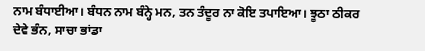ਨਾਮ ਬੰਧਾਈਆ। ਬੰਧਨ ਨਾਮ ਬੰਨ੍ਹੇ ਮਨ, ਤਨ ਤੰਦੂਰ ਨਾ ਕੋਇ ਤਪਾਇਆ। ਝੂਠਾ ਠੀਕਰ ਦੇਵੇ ਭੰਨ, ਸਾਚਾ ਭਾਂਡਾ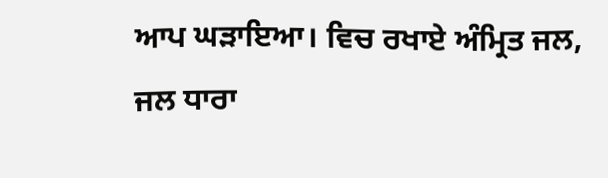ਆਪ ਘੜਾਇਆ। ਵਿਚ ਰਖਾਏ ਅੰਮ੍ਰਿਤ ਜਲ, ਜਲ ਧਾਰਾ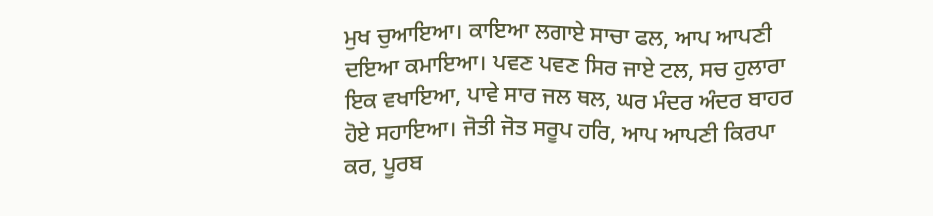ਮੁਖ ਚੁਆਇਆ। ਕਾਇਆ ਲਗਾਏ ਸਾਚਾ ਫਲ, ਆਪ ਆਪਣੀ ਦਇਆ ਕਮਾਇਆ। ਪਵਣ ਪਵਣ ਸਿਰ ਜਾਏ ਟਲ, ਸਚ ਹੁਲਾਰਾ ਇਕ ਵਖਾਇਆ, ਪਾਵੇ ਸਾਰ ਜਲ ਥਲ, ਘਰ ਮੰਦਰ ਅੰਦਰ ਬਾਹਰ ਹੋਏ ਸਹਾਇਆ। ਜੋਤੀ ਜੋਤ ਸਰੂਪ ਹਰਿ, ਆਪ ਆਪਣੀ ਕਿਰਪਾ ਕਰ, ਪੂਰਬ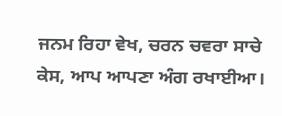ਜਨਮ ਰਿਹਾ ਵੇਖ, ਚਰਨ ਚਵਰਾ ਸਾਚੇ ਕੇਸ, ਆਪ ਆਪਣਾ ਅੰਗ ਰਖਾਈਆ।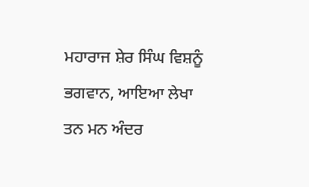ਮਹਾਰਾਜ ਸ਼ੇਰ ਸਿੰਘ ਵਿਸ਼ਨੂੰ ਭਗਵਾਨ, ਆਇਆ ਲੇਖਾ ਤਨ ਮਨ ਅੰਦਰ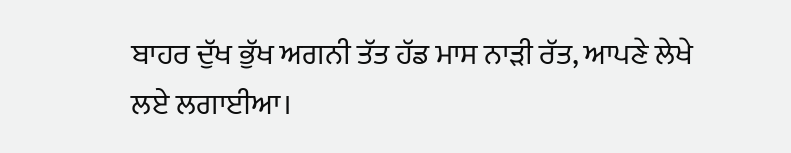ਬਾਹਰ ਦੁੱਖ ਭੁੱਖ ਅਗਨੀ ਤੱਤ ਹੱਡ ਮਾਸ ਨਾੜੀ ਰੱਤ, ਆਪਣੇ ਲੇਖੇ ਲਏ ਲਗਾਈਆ।